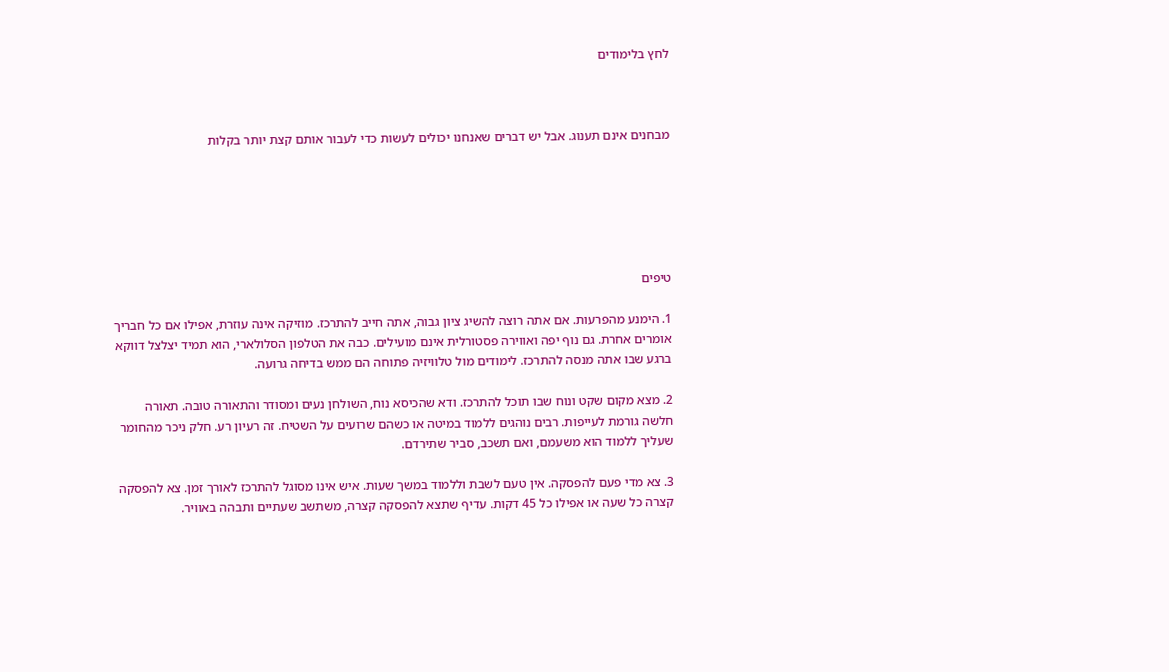לחץ בלימודים



מבחנים אינם תענוג. אבל יש דברים שאנחנו יכולים לעשות כדי לעבור אותם קצת יותר בקלות






טיפים

1. הימנע מהפרעות. אם אתה רוצה להשיג ציון גבוה, אתה חייב להתרכז. מוזיקה אינה עוזרת, אפילו אם כל חבריך אומרים אחרת. גם נוף יפה ואווירה פסטורלית אינם מועילים. כבה את הטלפון הסלולארי, הוא תמיד יצלצל דווקא ברגע שבו אתה מנסה להתרכז. לימודים מול טלוויזיה פתוחה הם ממש בדיחה גרועה.

2. מצא מקום שקט ונוח שבו תוכל להתרכז. ודא שהכיסא נוח, השולחן נעים ומסודר והתאורה טובה. תאורה חלשה גורמת לעייפות. רבים נוהגים ללמוד במיטה או כשהם שרועים על השטיח. זה רעיון רע. חלק ניכר מהחומר שעליך ללמוד הוא משעמם, ואם תשכב, סביר שתירדם.

3. צא מדי פעם להפסקה. אין טעם לשבת וללמוד במשך שעות. איש אינו מסוגל להתרכז לאורך זמן. צא להפסקה קצרה כל שעה או אפילו כל 45 דקות. עדיף שתצא להפסקה קצרה, משתשב שעתיים ותבהה באוויר.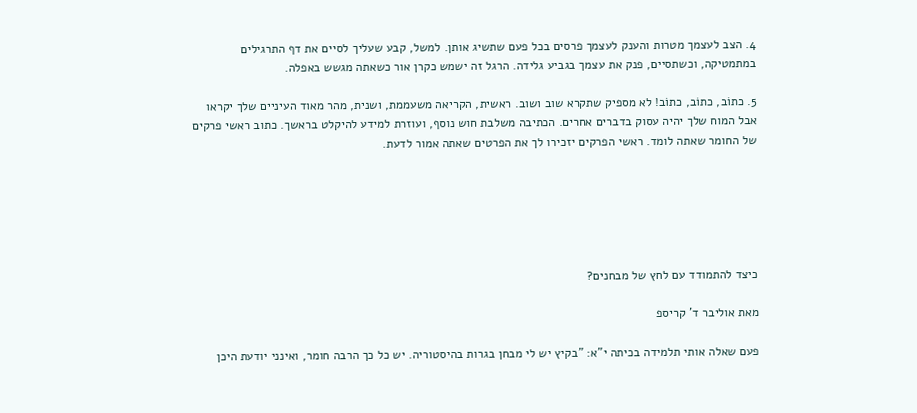4. הצב לעצמך מטרות והענק לעצמך פרסים בכל פעם שתשיג אותן. למשל, קבע שעליך לסיים את דף התרגילים במתמטיקה, וכשתסיים, פנק את עצמך בגביע גלידה. הרגל זה ישמש כקרן אור כשאתה מגשש באפלה.

5. כתוֹב, כתוֹב, כתוֹב! לא מספיק שתקרא שוב ושוב. ראשית, הקריאה משעממת, ושנית, מהר מאוד העיניים שלך יקראו אבל המוח שלך יהיה עסוק בדברים אחרים. הכתיבה משלבת חוש נוסף, ועוזרת למידע להיקלט בראשך. כתוב ראשי פרקים של החומר שאתה לומד. ראשי הפרקים יזכירו לך את הפרטים שאתה אמור לדעת.






כיצד להתמודד עם לחץ של מבחנים?

מאת אוליבר ד' קריספ

פעם שאלה אותי תלמידה בכיתה י"א: "בקיץ יש לי מבחן בגרות בהיסטוריה. יש כל כך הרבה חומר, ואינני יודעת היכן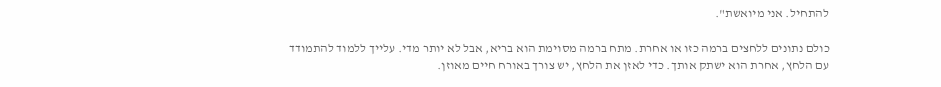להתחיל. אני מיואשת".

כולם נתונים ללחצים ברמה כזו או אחרת. מתח ברמה מסוימת הוא בריא, אבל לא יותר מדי. עלייך ללמוד להתמודד עם הלחץ, אחרת הוא ישתק אותך. כדי לאזן את הלחץ, יש צורך באורח חיים מאוזן.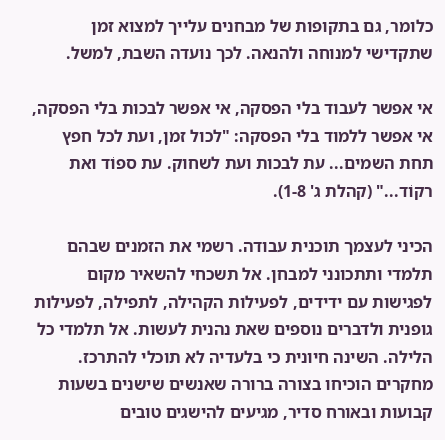כלומר, גם בתקופות של מבחנים עלייך למצוא זמן שתקדישי למנוחה ולהנאה. לכך נועדה השבת, למשל.

אי אפשר לעבוד בלי הפסקה, אי אפשר לבכות בלי הפסקה, אי אפשר ללמוד בלי הפסקה: "לכול זמן, ועת לכל חפץ תחת השמים... עת לבכות ועת לשחוק. עת ספוֹד ואת רקוֹד..." (קהלת ג' 1-8).

הכיני לעצמך תוכנית עבודה. רשמי את הזמנים שבהם תלמדי ותתכונני למבחן. אל תשכחי להשאיר מקום לפגישות עם ידידים, לפעילות הקהילה, לתפילה, לפעילות גופנית ולדברים נוספים שאת נהנית לעשות. אל תלמדי כל הלילה. השינה חיונית כי בלעדיה לא תוכלי להתרכז. מחקרים הוכיחו בצורה ברורה שאנשים שישנים בשעות קבועות ובאורח סדיר, מגיעים להישגים טובים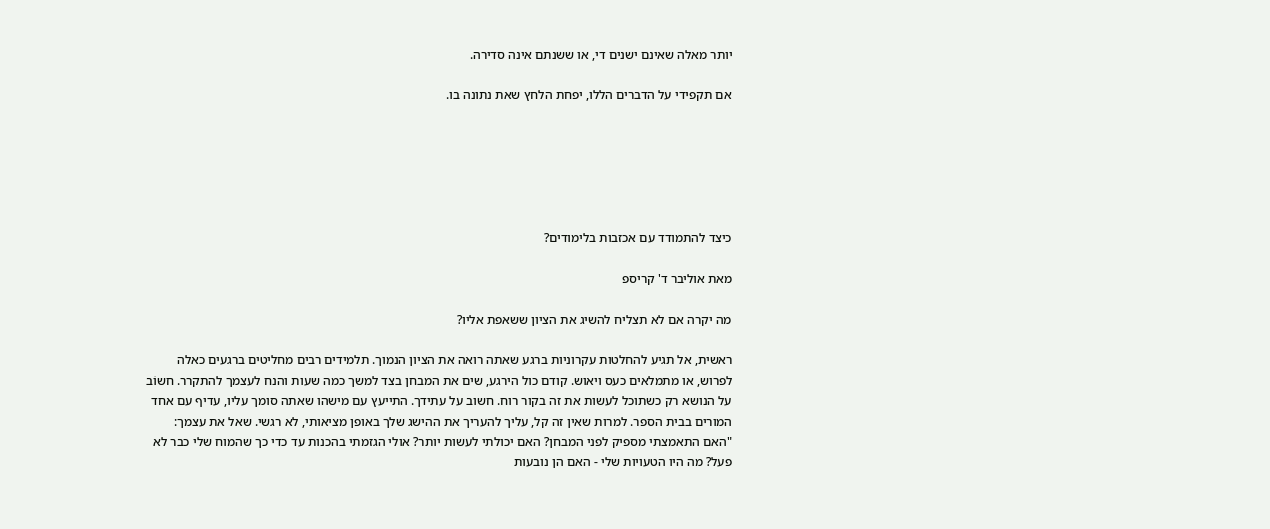יותר מאלה שאינם ישנים די, או ששנתם אינה סדירה.

אם תקפידי על הדברים הללו, יפחת הלחץ שאת נתונה בו.






כיצד להתמודד עם אכזבות בלימודים?

מאת אוליבר ד' קריספ

מה יקרה אם לא תצליח להשיג את הציון ששאפת אליו?

ראשית, אל תגיע להחלטות עקרוניות ברגע שאתה רואה את הציון הנמוך. תלמידים רבים מחליטים ברגעים כאלה לפרוש, או מתמלאים כעס ויאוש. קודם כול הירגע, שים את המבחן בצד למשך כמה שעות והנח לעצמך להתקרר. חשוֹב על הנושא רק כשתוכל לעשות את זה בקור רוח. חשוב על עתידך. התייעץ עם מישהו שאתה סומך עליו, עדיף עם אחד המורים בבית הספר. למרות שאין זה קל, עליך להעריך את ההישג שלך באופן מציאותי, לא רגשי. שאל את עצמך: "האם התאמצתי מספיק לפני המבחן? האם יכולתי לעשות יותר? אולי הגזמתי בהכנות עד כדי כך שהמוח שלי כבר לא פעל? מה היו הטעויות שלי - האם הן נובעות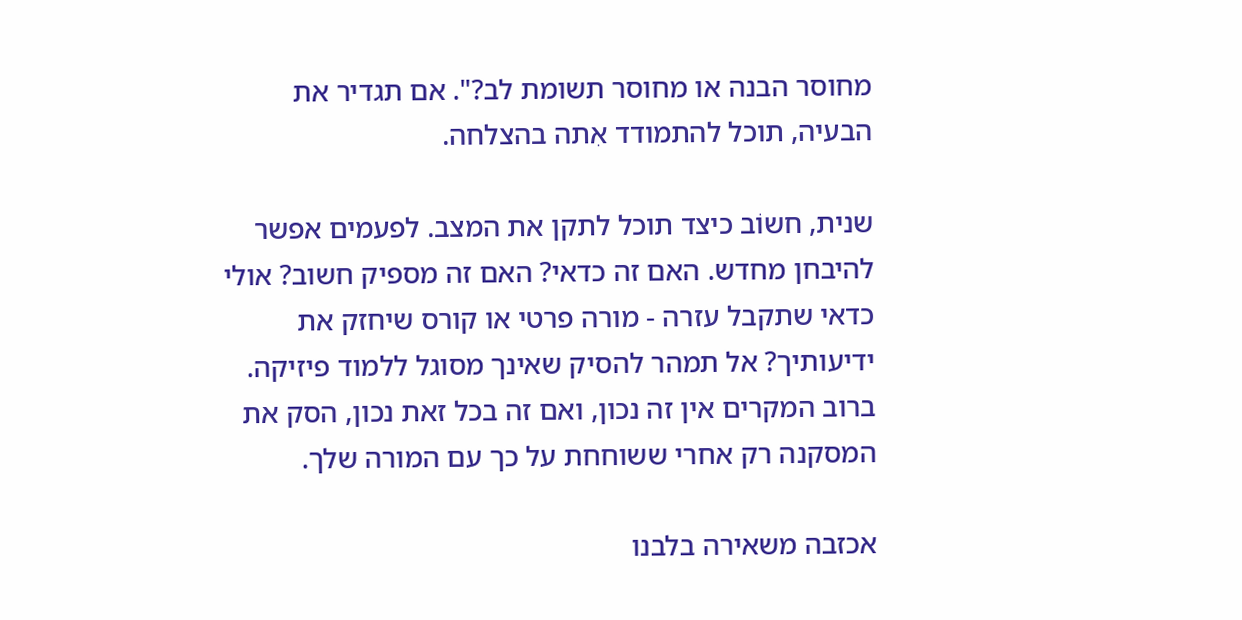מחוסר הבנה או מחוסר תשומת לב?". אם תגדיר את הבעיה, תוכל להתמודד אִתה בהצלחה.

שנית, חשוֹב כיצד תוכל לתקן את המצב. לפעמים אפשר להיבחן מחדש. האם זה כדאי? האם זה מספיק חשוב? אולי כדאי שתקבל עזרה - מורה פרטי או קורס שיחזק את ידיעותיך? אל תמהר להסיק שאינך מסוגל ללמוד פיזיקה. ברוב המקרים אין זה נכון, ואם זה בכל זאת נכון, הסק את המסקנה רק אחרי ששוחחת על כך עם המורה שלך.

אכזבה משאירה בלבנו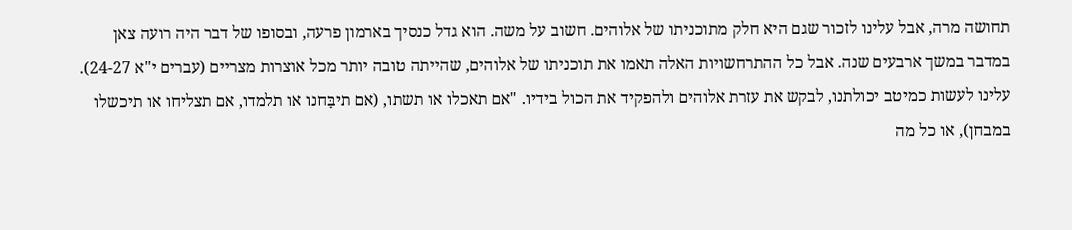תחושה מרה, אבל עלינו לזכור שגם היא חלק מתוכניתו של אלוהים. חשוב על משה. הוא גדל כנסיך בארמון פרעה, ובסופו של דבר היה רועה צאן במדבר במשך ארבעים שנה. אבל כל ההתרחשויות האלה תאמו את תוכניתו של אלוהים, שהייתה טובה יותר מכל אוצרות מצריים (עברים י"א 24-27). עלינו לעשות כמיטב יכולתנו, לבקש את עזרת אלוהים ולהפקיד את הכול בידיו. "אם תאכלו או תשתו, (אם תיבָּחנו או תלמדו, אם תצליחו או תיכשלו במבחן), או כל מה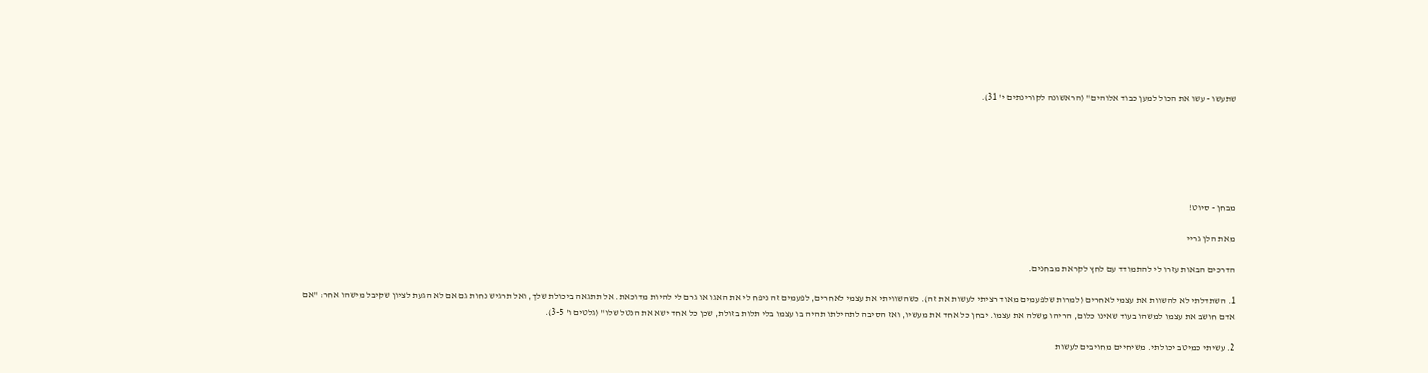שתעשו - עשו את הכול למען כבוד אלוהים" (הראשונה לקורינתים י' 31).






מבחן - סיוט!

מאת הלן גריי

הדרכים הבאות עזרו לי להתמודד עם לחץ לקראת מבחנים.

1. השתדלתי לא להשוות את עצמי לאחרים (למרות שלפעמים מאוד רציתי לעשות את זה). כשהשוויתי את עצמי לאחרים, לפעמים זה ניפח לי את האגו או גרם לי להיות מדוכאת. אל תתגאה ביכולת שלך, ואל תרגיש נחות גם אם לא הגעת לציון שקיבל מישהו אחר: "אם אדם חושב את עצמו למשהו בעוד שאינו כלום, הריהו מַשלה את עצמו. יבחן כל אחד את מעשיו, ואז הסיבה לתהילתו תהיה בו עצמו בלי תלות בזולת, שכן כל אחד ישא את הנטל שלו" (גלטים ו' 3-5).

2. עשיתי כמיטב יכולתי. משיחיים מחויבים לעשות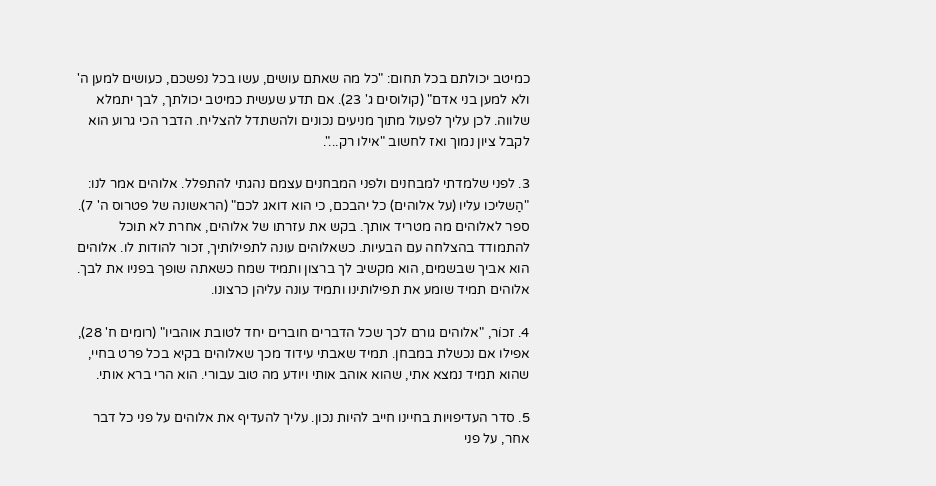כמיטב יכולתם בכל תחום: "כל מה שאתם עושים, עשו בכל נפשכם, כעושים למען ה' ולא למען בני אדם" (קולוסים ג' 23). אם תדע שעשית כמיטב יכולתך, לבך יתמלא שלווה. לכן עליך לפעול מתוך מניעים נכונים ולהשתדל להצליח. הדבר הכי גרוע הוא לקבל ציון נמוך ואז לחשוב "אילו רק...".

3. לפני שלמדתי למבחנים ולפני המבחנים עצמם נהגתי להתפלל. אלוהים אמר לנו: "הַשליכו עליו (על אלוהים) כל יהבכם, כי הוא דואג לכם" (הראשונה של פטרוס ה' 7). ספר לאלוהים מה מטריד אותך. בקש את עזרתו של אלוהים, אחרת לא תוכל להתמודד בהצלחה עם הבעיות. כשאלוהים עונה לתפילותיך, זכור להודות לו. אלוהים הוא אביך שבשמים, הוא מקשיב לך ברצון ותמיד שמח כשאתה שופך בפניו את לבך. אלוהים תמיד שומע את תפילותינו ותמיד עונה עליהן כרצונו.

4. זכוֹר, "אלוהים גורם לכך שכל הדברים חוברים יחד לטובת אוהביו" (רומים ח' 28), אפילו אם נכשלת במבחן. תמיד שאבתי עידוד מכך שאלוהים בקיא בכל פרט בחיי, שהוא תמיד נמצא אתי, שהוא אוהב אותי ויודע מה טוב עבורי. הוא הרי ברא אותי.

5. סדר העדיפויות בחיינו חייב להיות נכון. עליך להעדיף את אלוהים על פני כל דבר אחר, על פני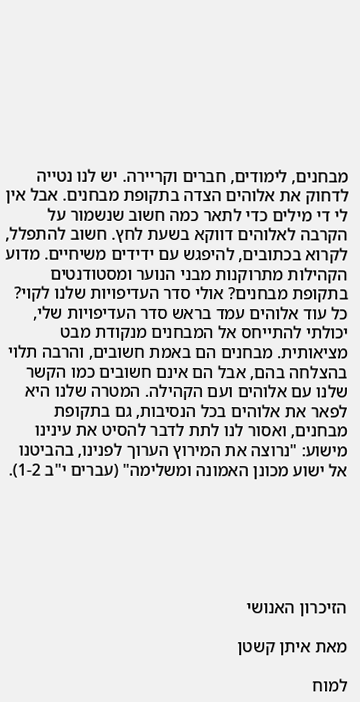מבחנים, לימודים, חברים וקריירה. יש לנו נטייה לדחוק את אלוהים הצדה בתקופת מבחנים. אבל אין לי די מילים כדי לתאר כמה חשוב שנשמור על הקרבה לאלוהים דווקא בשעת לחץ. חשוב להתפלל, לקרוא בכתובים, להיפגש עם ידידים משיחיים. מדוע הקהילות מתרוקנות מבני הנוער ומסטודנטים בתקופת מבחנים? אולי סדר העדיפויות שלנו לקוי? כל עוד אלוהים עמד בראש סדר העדיפויות שלי, יכולתי להתייחס אל המבחנים מנקודת מבט מציאותית. מבחנים הם באמת חשובים, והרבה תלוי בהצלחה בהם, אבל הם אינם חשובים כמו הקשר שלנו עם אלוהים ועם הקהילה. המטרה שלנו היא לפאר את אלוהים בכל הנסיבות, גם בתקופת מבחנים, ואסור לנו לתת לדבר להסיט את עינינו מישוע: "נרוצה את המירוץ הערוך לפנינו, בהביטנו אל ישוע מכונן האמונה ומשלימה" (עברים י"ב 1-2).






הזיכרון האנושי

מאת איתן קשטן

למוח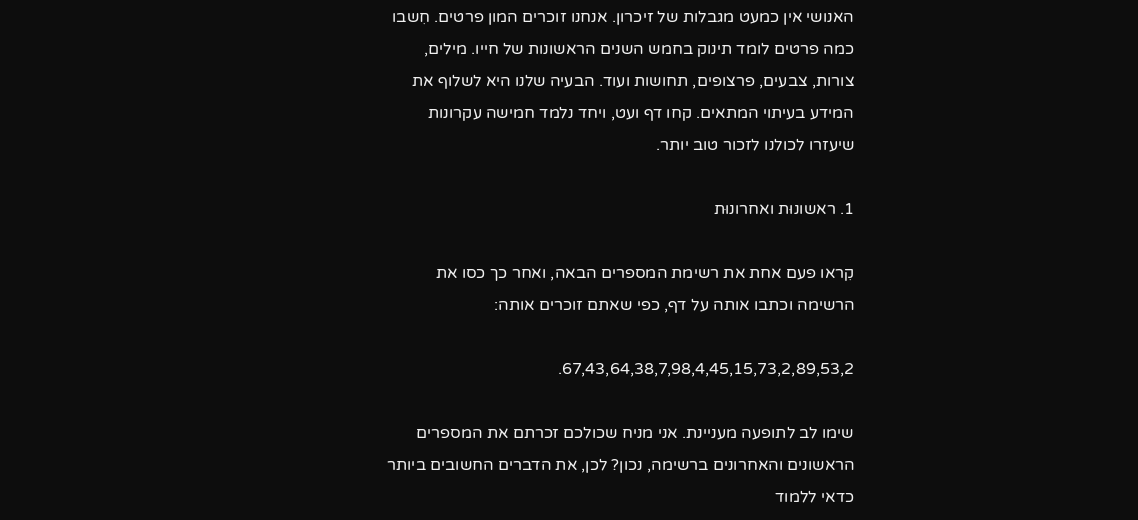האנושי אין כמעט מגבלות של זיכרון. אנחנו זוכרים המון פרטים. חִשבו כמה פרטים לומד תינוק בחמש השנים הראשונות של חייו. מילים, צורות, צבעים, פרצופים, תחושות ועוד. הבעיה שלנו היא לשלוף את המידע בעיתוי המתאים. קחו דף ועט, ויחד נלמד חמישה עקרונות שיעזרו לכולנו לזכור טוב יותר.

1. ראשונוּת ואחרונוּת

קִראו פעם אחת את רשימת המספרים הבאה, ואחר כך כסו את הרשימה וכתבו אותה על דף, כפי שאתם זוכרים אותה:

67,43,64,38,7,98,4,45,15,73,2,89,53,2.

שימו לב לתופעה מעניינת. אני מניח שכולכם זכרתם את המספרים הראשונים והאחרונים ברשימה, נכון? לכן, את הדברים החשובים ביותר כדאי ללמוד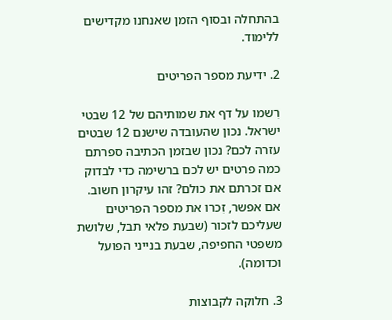בהתחלה ובסוף הזמן שאנחנו מקדישים ללימוד.

2. ידיעת מספר הפריטים

רִשמו על דף את שמותיהם של 12 שבטי ישראל. נכון שהעובדה שישנם 12 שבטים עזרה לכם? נכון שבזמן הכתיבה ספרתם כמה פרטים יש לכם ברשימה כדי לבדוק אם זכרתם את כולם? זהו עיקרון חשוב. אם אפשר, זִכרו את מספר הפריטים שעליכם לזכור (שבעת פלאי תבל, שלושת משפטי החפיפה, שבעת בנייני הפועל וכדומה).

3. חלוקה לקבוצות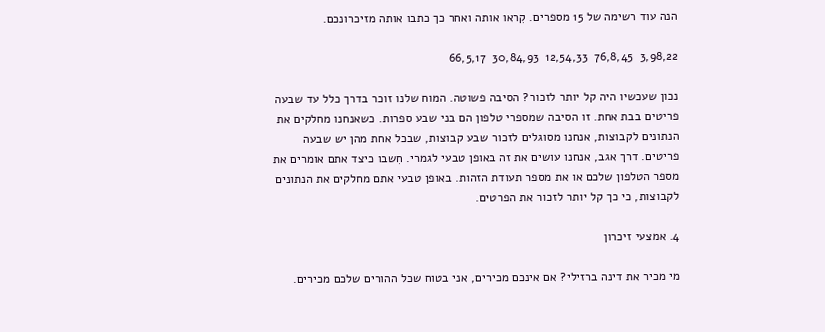הנה עוד רשימה של 15 מספרים. קִראו אותה ואחר כך כתבו אותה מזיכרונכם.

3,98,22  76,8,45  12,54,33  30,84,93  66,5,17

נכון שעכשיו היה קל יותר לזכור? הסיבה פשוטה. המוח שלנו זוכר בדרך כלל עד שבעה פריטים בבת אחת. זו הסיבה שמספרי טלפון הם בני שבע ספרות. כשאנחנו מחלקים את הנתונים לקבוצות, אנחנו מסוגלים לזכור שבע קבוצות, שבכל אחת מהן יש שבעה פריטים. דרך אגב, אנחנו עושים את זה באופן טבעי לגמרי. חִשבו כיצד אתם אומרים את מספר הטלפון שלכם או את מספר תעודת הזהות. באופן טבעי אתם מחלקים את הנתונים לקבוצות, כי כך קל יותר לזכור את הפרטים.

4. אמצעי זיכרון

מי מכיר את דינה ברזילי? אם אינכם מכירים, אני בטוח שכל ההורים שלכם מכירים.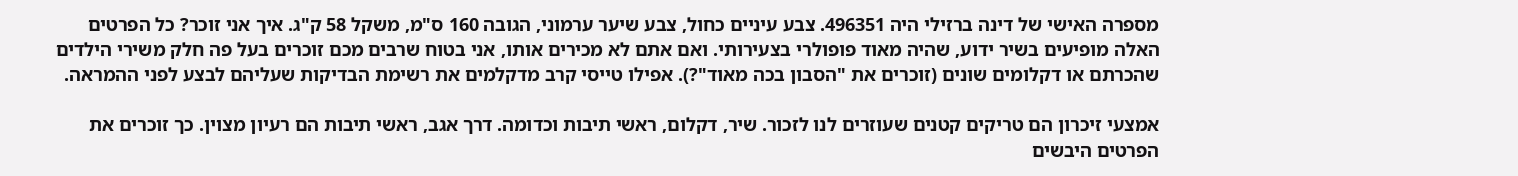מספרה האישי של דינה ברזילי היה 496351. צבע עיניים כחול, צבע שיער ערמוני, הגובה 160 ס"מ, משקל 58 ק"ג. איך אני זוכר? כל הפרטים האלה מופיעים בשיר ידוע, שהיה מאוד פופולרי בצעירותי. ואם אתם לא מכירים אותו, אני בטוח שרבים מכם זוכרים בעל פה חלק משירי הילדים שהכרתם או דקלומים שונים (זוכרים את "הסבון בכה מאוד"?). אפילו טייסי קרב מדקלמים את רשימת הבדיקות שעליהם לבצע לפני ההמראה.

אמצעי זיכרון הם טריקים קטנים שעוזרים לנו לזכור. שיר, דקלום, ראשי תיבות וכדומה. דרך אגב, ראשי תיבות הם רעיון מצוין. כך זוכרים את הפרטים היבשים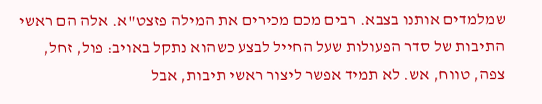שמלמדים אותנו בצבא. רבים מכם מכירים את המילה פזצט"א. אלה הם ראשי התיבות של סדר הפעולות שעל החייל לבצע כשהוא נתקל באויב: פול, זחל, צפה, טווח, אש. לא תמיד אפשר ליצור ראשי תיבות, אבל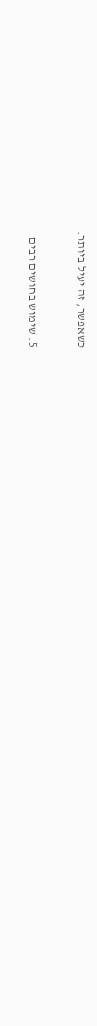כשאפשר, זה יעיל ביותר.

5. שימוש בחושים רבים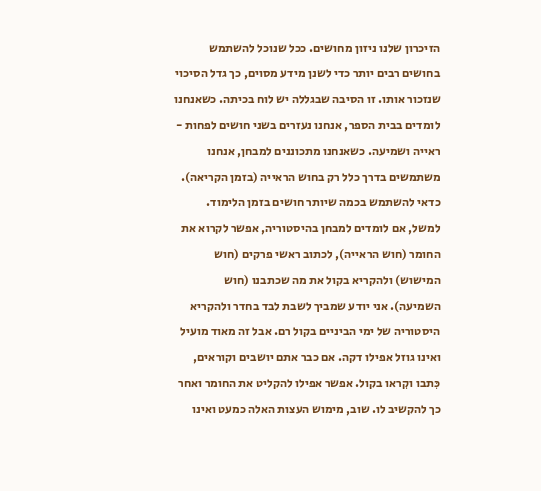הזיכרון שלנו ניזון מחושים. ככל שנוכל להשתמש בחושים רבים יותר כדי לשנן מידע מסוים, כך גדל הסיכוי שנזכור אותו. זו הסיבה שבגללה יש לוח בכיתה. כשאנחנו לומדים בבית הספר, אנחנו נעזרים בשני חושים לפחות - ראייה ושמיעה. כשאנחנו מתכוננים למבחן, אנחנו משתמשים בדרך כלל רק בחוש הראייה (בזמן הקריאה). כדאי להשתמש בכמה שיותר חושים בזמן הלימוד. למשל, אם לומדים למבחן בהיסטוריה, אפשר לקרוא את החומר (חוש הראייה), לכתוב ראשי פרקים (חוש המישוש) ולהקריא בקול את מה שכתבנו (חוש השמיעה). אני יודע שמביך לשבת לבד בחדר ולהקריא היסטוריה של ימי הביניים בקול רם. אבל זה מאוד מועיל ואינו גוזל אפילו דקה. אם כבר אתם יושבים וקוראים, כִּתבו וקִראו בקול. אפשר אפילו להקליט את החומר ואחר כך להקשיב לו. שוב, מימוש העצות האלה כמעט ואינו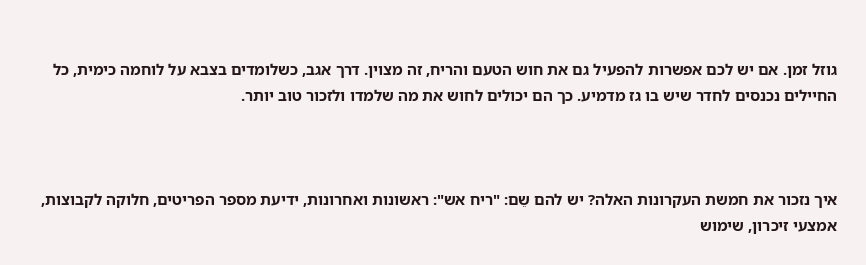גוזל זמן. אם יש לכם אפשרות להפעיל גם את חוש הטעם והריח, זה מצוין. דרך אגב, כשלומדים בצבא על לוחמה כימית, כל החיילים נכנסים לחדר שיש בו גז מדמיע. כך הם יכולים לחוש את מה שלמדו ולזכור טוב יותר.



איך נזכור את חמשת העקרונות האלה? יש להם שֵם: "ריח אש": ראשונות ואחרונות, ידיעת מספר הפריטים, חלוקה לקבוצות, אמצעי זיכרון, שימוש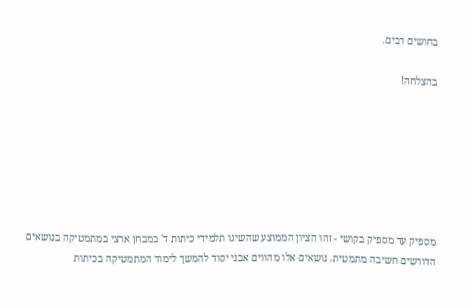בחושים רבים.

בהצלחה!







מספיק עד מספיק בקושי - זהו הציון הממוצע שהשיגו תלמידי כיתות ד' במבחן ארצי במתמטיקה בנושאים הדורשים חשיבה מתמטית. נושאים אלו מהווים אבני יסוד להמשך לימוד המתמטיקה בכיתות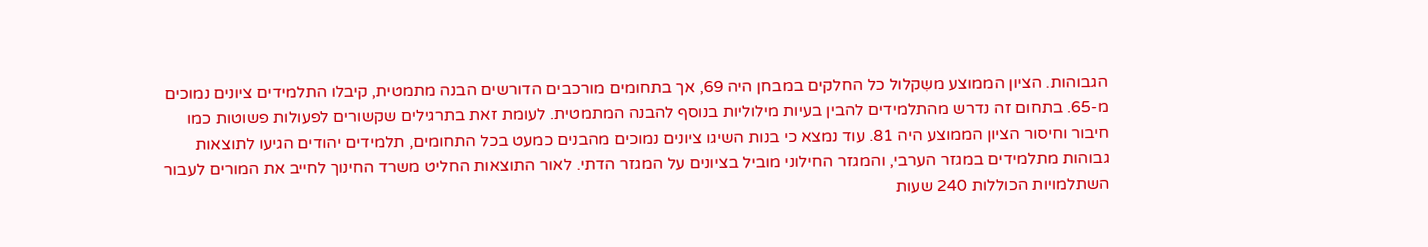הגבוהות. הציון הממוצע משִקלול כל החלקים במבחן היה 69, אך בתחומים מורכבים הדורשים הבנה מתמטית, קיבלו התלמידים ציונים נמוכים מ-65. בתחום זה נדרש מהתלמידים להבין בעיות מילוליות בנוסף להבנה המתמטית. לעומת זאת בתרגילים שקשורים לפעולות פשוטות כמו חיבור וחיסור הציון הממוצע היה 81. עוד נמצא כי בנות השיגו ציונים נמוכים מהבנים כמעט בכל התחומים, תלמידים יהודים הגיעו לתוצאות גבוהות מתלמידים במגזר הערבי, והמגזר החילוני מוביל בציונים על המגזר הדתי. לאור התוצאות החליט משרד החינוך לחייב את המורים לעבור השתלמויות הכוללות 240 שעות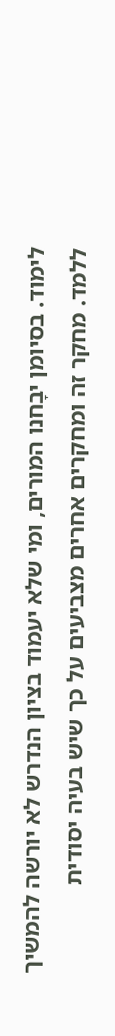לימוד. בסיומן יבָחנו המורים, ומי שלא יעמוד בציון הנדרש לא יורשה להמשיך ללמד. מחקר זה ומחקרים אחרים מצביעים על כך שיש בעיה יסודית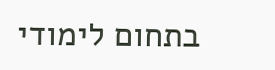בתחום לימודי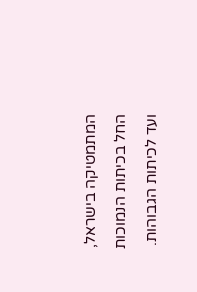המתמטיקה בישראל, החל בכיתות הנמוכות ועד לכיתות הגבוהות.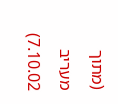(מתוך מעריב 7.10.02)